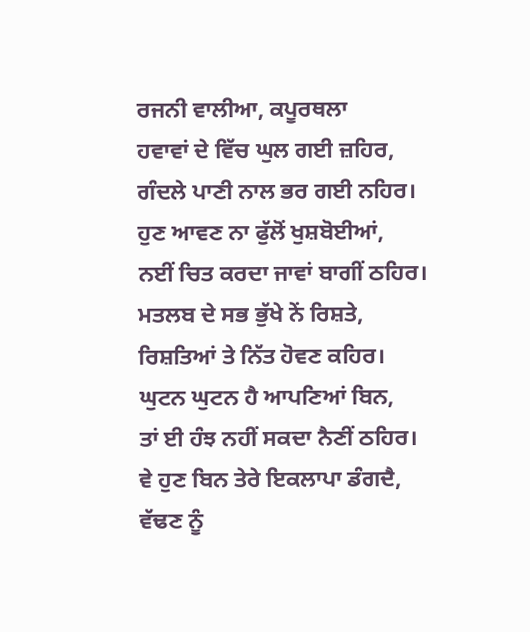ਰਜਨੀ ਵਾਲੀਆ, ਕਪੂਰਥਲਾ
ਹਵਾਵਾਂ ਦੇ ਵਿੱਚ ਘੁਲ ਗਈ ਜ਼ਹਿਰ,
ਗੰਦਲੇ ਪਾਣੀ ਨਾਲ ਭਰ ਗਈ ਨਹਿਰ।
ਹੁਣ ਆਵਣ ਨਾ ਫੁੱਲੋਂ ਖੁਸ਼ਬੋਈਆਂ,
ਨਈਂ ਚਿਤ ਕਰਦਾ ਜਾਵਾਂ ਬਾਗੀਂ ਠਹਿਰ।
ਮਤਲਬ ਦੇ ਸਭ ਭੁੱਖੇ ਨੇਂ ਰਿਸ਼ਤੇ,
ਰਿਸ਼ਤਿਆਂ ਤੇ ਨਿੱਤ ਹੋਵਣ ਕਹਿਰ।
ਘੁਟਨ ਘੁਟਨ ਹੈ ਆਪਣਿਆਂ ਬਿਨ,
ਤਾਂ ਈ ਹੰਝ ਨਹੀਂ ਸਕਦਾ ਨੈਣੀਂ ਠਹਿਰ।
ਵੇ ਹੁਣ ਬਿਨ ਤੇਰੇ ਇਕਲਾਪਾ ਡੰਗਦੈ,
ਵੱਢਣ ਨੂੰ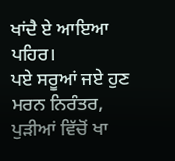ਖਾਂਦੈ ਏ ਆਇਆ ਪਹਿਰ।
ਪਏ ਸਰੂਆਂ ਜਏ ਹੁਣ ਮਰਨ ਨਿਰੰਤਰ,
ਪੁੜੀਆਂ ਵਿੱਚੋਂ ਖਾ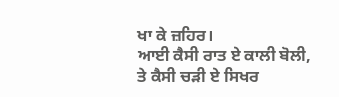ਖਾ ਕੇ ਜ਼ਹਿਰ।
ਆਈ ਕੈਸੀ ਰਾਤ ਏ ਕਾਲੀ ਬੋਲੀ,
ਤੇ ਕੈਸੀ ਚੜੀ ਏ ਸਿਖਰ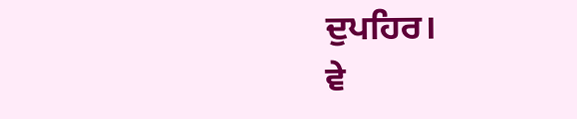ਦੁਪਹਿਰ।
ਵੇ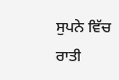ਸੁਪਨੇ ਵਿੱਚ ਰਾਤੀ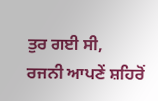ਤੁਰ ਗਈ ਸੀ,
ਰਜਨੀ ਆਪਣੇਂ ਸ਼ਹਿਰੋਂ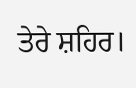ਤੇਰੇ ਸ਼ਹਿਰ।